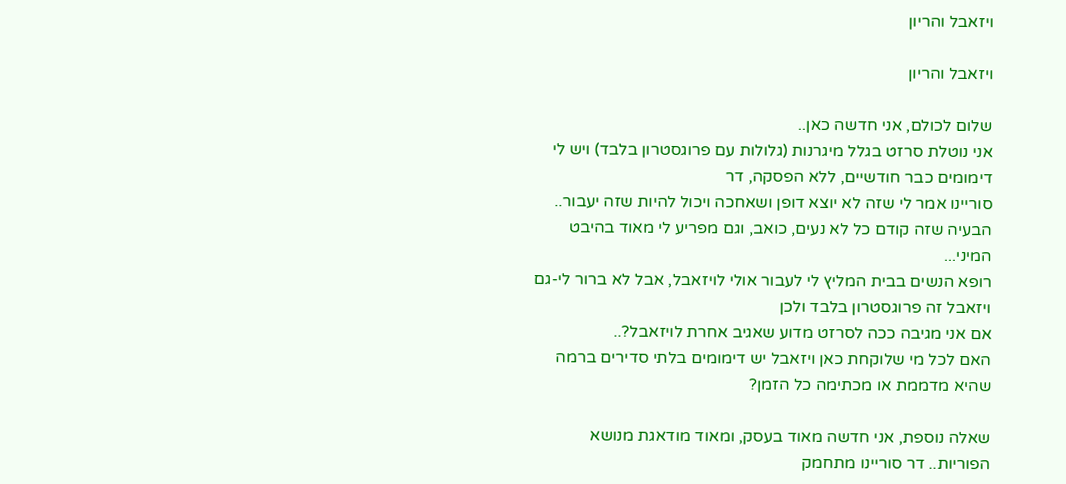ויזאבל והריון

ויזאבל והריון

שלום לכולם, אני חדשה כאן..
אני נוטלת סרזט בגלל מיגרנות (גלולות עם פרוגסטרון בלבד) ויש לי דימומים כבר חודשיים, ללא הפסקה, דר
סוריינו אמר לי שזה לא יוצא דופן ושאחכה ויכול להיות שזה יעבור..
הבעיה שזה קודם כל לא נעים, כואב, וגם מפריע לי מאוד בהיבט המיני...
רופא הנשים בבית המליץ לי לעבור אולי לויזאבל, אבל לא ברור לי-גם ויזאבל זה פרוגסטרון בלבד ולכן
אם אני מגיבה ככה לסרזט מדוע שאגיב אחרת לויזאבל?..
האם לכל מי שלוקחת כאן ויזאבל יש דימומים בלתי סדירים ברמה שהיא מדממת או מכתימה כל הזמן?

שאלה נוספת, אני חדשה מאוד בעסק, ומאוד מודאגת מנושא הפוריות.. דר סוריינו מתחמק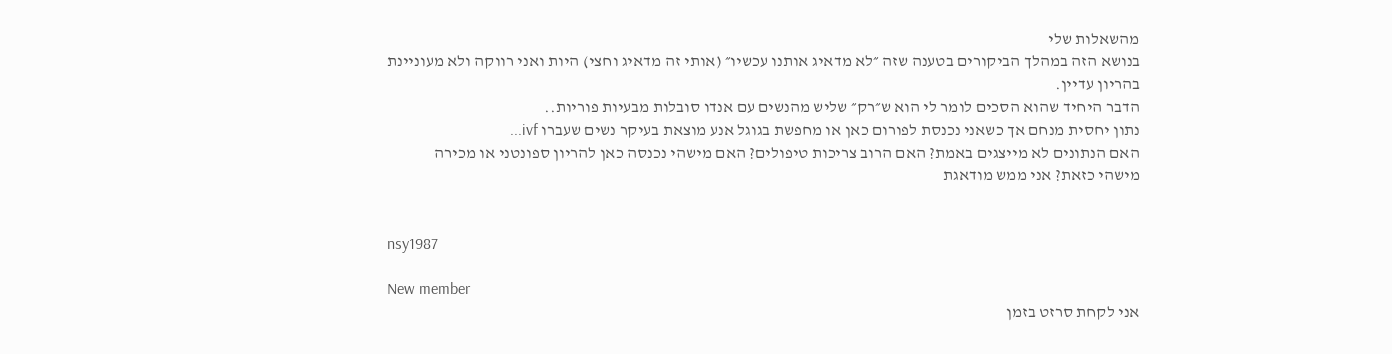מהשאלות שלי
בנושא הזה במהלך הביקורים בטענה שזה ״לא מדאיג אותנו עכשיו״ (אותי זה מדאיג וחצי) היות ואני רווקה ולא מעוניינת
בהריון עדיין.
הדבר היחיד שהוא הסכים לומר לי הוא ש״רק״ שליש מהנשים עם אנדו סובלות מבעיות פוריות..
נתון יחסית מנחם אך כשאני נכנסת לפורום כאן או מחפשת בגוגל אנע מוצאת בעיקר נשים שעברו ivf...
האם הנתונים לא מייצגים באמת? האם הרוב צריכות טיפולים? האם מישהי נכנסה כאן להריון ספונטני או מכירה
מישהי כזאת? אני ממש מודאגת


nsy1987

New member
אני לקחת סרזט בזמן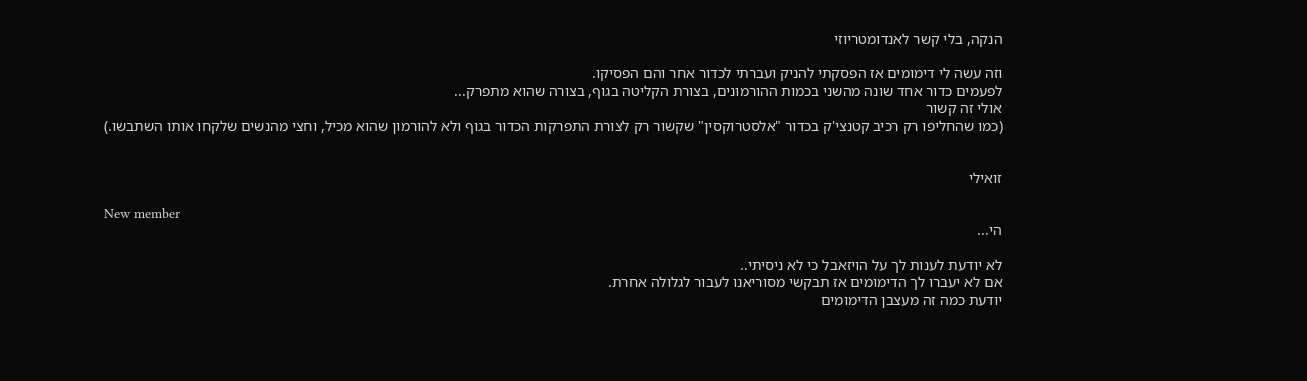הנקה, בלי קשר לאנדומטריוזי

וזה עשה לי דימומים אז הפסקתי להניק ועברתי לכדור אחר והם הפסיקו.
לפעמים כדור אחד שונה מהשני בכמות ההורמונים, בצורת הקליטה בגוף, בצורה שהוא מתפרק...
אולי זה קשור
(כמו שהחליפו רק רכיב קטנצי'ק בכדור "אלסטרוקסין" שקשור רק לצורת התפרקות הכדור בגוף ולא להורמון שהוא מכיל, וחצי מהנשים שלקחו אותו השתבשו.)


זואילי

New member
הי...

לא יודעת לענות לך על הויזאבל כי לא ניסיתי..
אם לא יעברו לך הדימומים אז תבקשי מסוריאנו לעבור לגלולה אחרת.
יודעת כמה זה מעצבן הדימומים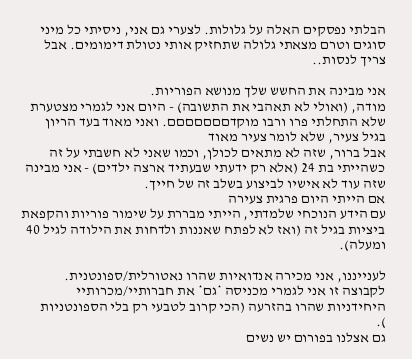הבלתי נפסקים האלה על גלולות. לצערי גם אני, ניסיתי כל מיני סוגים וטרם מצאתי גלולה שתחזיק אותי נטולת דימומים. אבל צריך לנסות..

אני מבינה את החשש שלך מנושא הפוריות.
מודה, (ואולי לא תאהבי את התשובה) - היום אני לגמרי מצטערת שלא התחלתי פרו ורבו מוקדםםםםםםם. ואני מאוד בעד הריון בגיל צעיר, שלא לומר צעיר מאוד
אבל ברור, שזה לא מתאים לכולן, וכמו שאני לא חשבתי על זה כשהייתי בת 24 (אלא רק ידעתי שבעתיד ארצה ילדים) - אני מבינה שזה עוד לא אישיו לביצוע בשלב זה של חייך.
אם הייתי היום פרגית צעירה
עם הידע הנוכחי שלמדתי, הייתי מבררת על שימור פוריות והקפאת ביציות בגיל זה (ואז לא לפתח שאננות ולדחות את הילודה לגיל 40 ומעלה).

לענייננו, אני מכירה אנדואיות שהרו נאטורלית/ספונטנית.
לקבוצה זו אני לגמרי מכניסה *גם* את חברותיי/מכרותיי היחידניות שהרו בהזרעה (הכי קרוב לטבעי רק בלי הספונטניות
).
גם אצלנו בפורום יש נשים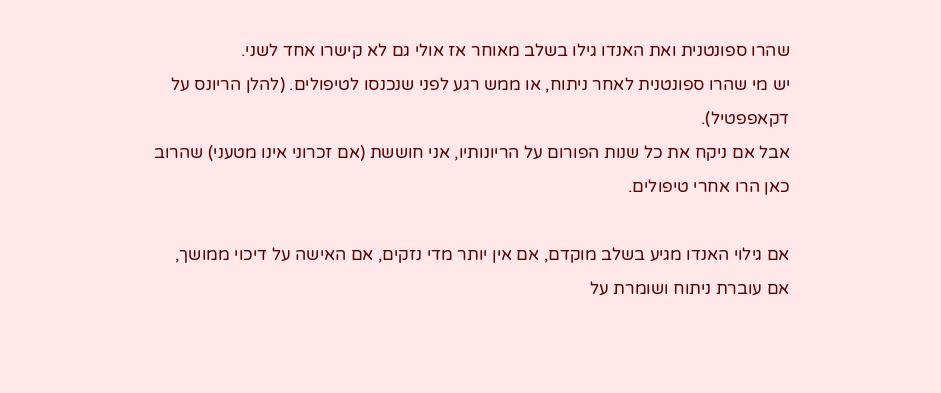שהרו ספונטנית ואת האנדו גילו בשלב מאוחר אז אולי גם לא קישרו אחד לשני.
יש מי שהרו ספונטנית לאחר ניתוח, או ממש רגע לפני שנכנסו לטיפולים. (להלן הריונס על דקאפפטיל).
אבל אם ניקח את כל שנות הפורום על הריונותיו, אני חוששת (אם זכרוני אינו מטעני) שהרוב כאן הרו אחרי טיפולים.

אם גילוי האנדו מגיע בשלב מוקדם, אם אין יותר מדי נזקים, אם האישה על דיכוי ממושך, אם עוברת ניתוח ושומרת על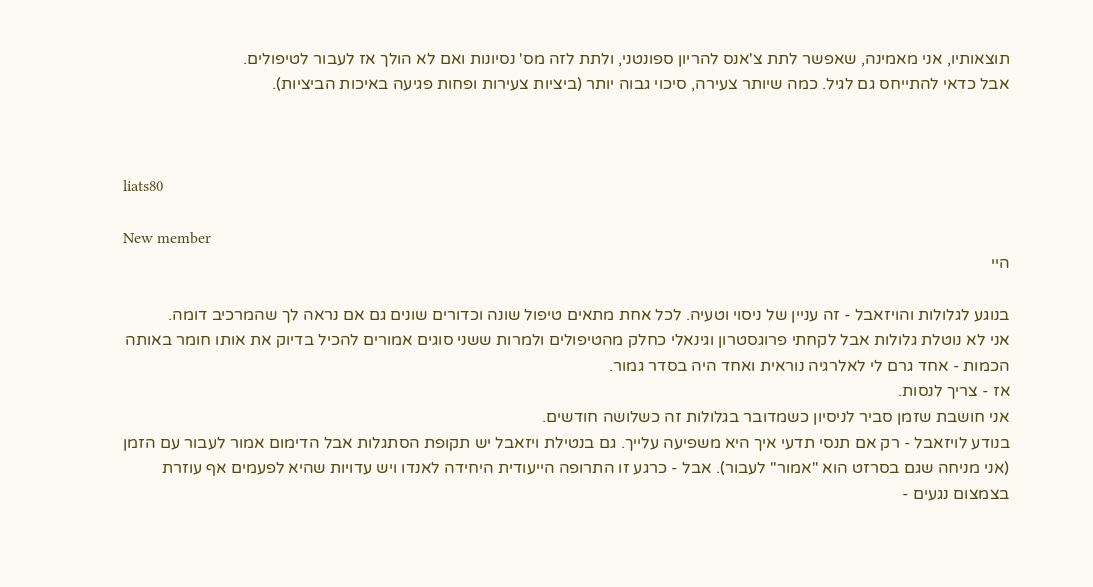תוצאותיו, אני מאמינה, שאפשר לתת צ'אנס להריון ספונטני, ולתת לזה מס' נסיונות ואם לא הולך אז לעבור לטיפולים.
אבל כדאי להתייחס גם לגיל. כמה שיותר צעירה, סיכוי גבוה יותר (ביציות צעירות ופחות פגיעה באיכות הביציות).



liats80

New member
היי

בנוגע לגלולות והויזאבל - זה עניין של ניסוי וטעיה. לכל אחת מתאים טיפול שונה וכדורים שונים גם אם נראה לך שהמרכיב דומה.
אני לא נוטלת גלולות אבל לקחתי פרוגסטרון וגינאלי כחלק מהטיפולים ולמרות ששני סוגים אמורים להכיל בדיוק את אותו חומר באותה הכמות - אחד גרם לי לאלרגיה נוראית ואחד היה בסדר גמור.
אז - צריך לנסות.
אני חושבת שזמן סביר לניסיון כשמדובר בגלולות זה כשלושה חודשים.
בנודע לויזאבל - רק אם תנסי תדעי איך היא משפיעה עלייך. גם בנטילת ויזאבל יש תקופת הסתגלות אבל הדימום אמור לעבור עם הזמן (אני מניחה שגם בסרזט הוא "אמור" לעבור). אבל - כרגע זו התרופה הייעודית היחידה לאנדו ויש עדויות שהיא לפעמים אף עוזרת בצמצום נגעים -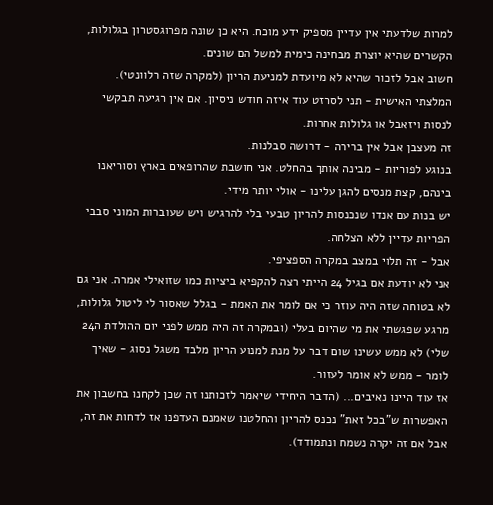למרות שלדעתי אין עדיין מספיק ידע מוכח. היא כן שונה מפרוגסטרון בגלולות, הקשרים שהיא יוצרת מבחינה כימית למשל הם שונים.
חשוב אבל לזכור שהיא לא מיועדת למניעת הריון (למקרה שזה רלוונטי).
המלצתי האישית - תני לסרזט עוד איזה חודש ניסיון. אם אין רגיעה תבקשי לנסות ויזאבל או גלולות אחרות.
זה מעצבן אבל אין ברירה - דרושה סבלנות.
בנוגע לפוריות - מבינה אותך בהחלט. אני חושבת שהרופאים בארץ וסוריאנו בינהם, קצת מנסים להגן עלינו - אולי יותר מידי.
יש בנות עם אנדו שנכנסות להריון טבעי בלי להרגיש ויש שעוברות המוני סבבי הפריות עדיין ללא הצלחה.
אבל - זה תלוי במצב במקרה הספציפי.
אני לא יודעת אם בגיל 24 הייתי רצה להקפיא ביציות כמו שזואילי אמרה. אני גם לא בטוחה שזה היה עוזר כי אם לומר את האמת - בגלל שאסור לי ליטול גלולות, מרגע שפגשתי את מי שהיום בעלי (ובמקרה זה היה ממש לפני יום ההולדת ה24 שלי) לא ממש עשינו שום דבר על מנת למנוע הריון מלבד משגל נסוג - שאיך לומר - ממש לא אומר לעזור.
אז עוד היינו נאיבים... (הדבר היחידי שיאמר לזכותנו זה שכן לקחנו בחשבון את האפשרות ש"בכל זאת" נכנס להריון והחלטנו שאמנם העדפנו אז לדחות את זה, אבל אם זה יקרה נשמח ונתמודד).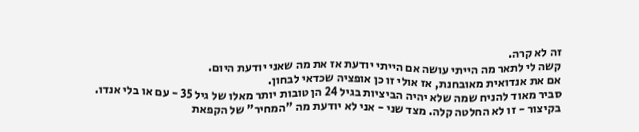זה לא קרה.
קשה לי לתאר מה הייתי עושה אם הייתי יודעת אז את מה שאני יודעת היום.
אם את אנדואית מאובחנת, אז אולי זו כן אופציה שכדאי לבחון.
סביר מאוד להניח שמה שלא יהיה הביציות בגיל 24 הן טובות יותר מאלו של גיל 35 - עם או בלי אנדו.
בקיצור - זו לא החלטה קלה. מצד שני - אני לא יודעת מה "המחיר" של הקפאת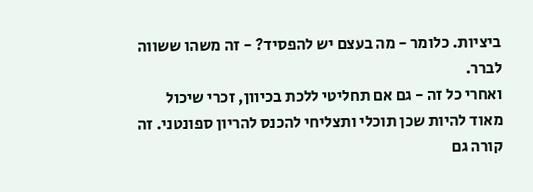ביציות. כלומר - מה בעצם יש להפסיד? - זה משהו ששווה לברר.
ואחרי כל זה - גם אם תחליטי ללכת בכיוון, זכרי שיכול מאוד להיות שכן תוכלי ותצליחי להכנס להריון ספונטני. זה קורה גם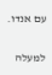עם אנדו.

למעלה